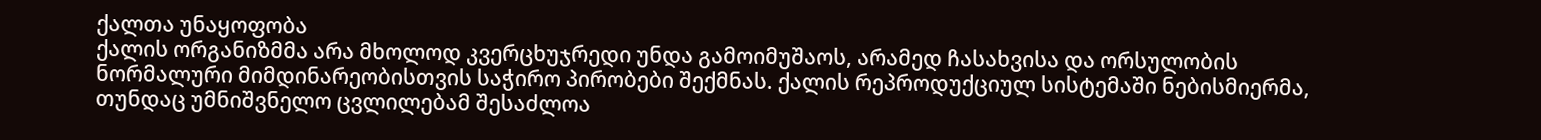ქალთა უნაყოფობა
ქალის ორგანიზმმა არა მხოლოდ კვერცხუჯრედი უნდა გამოიმუშაოს, არამედ ჩასახვისა და ორსულობის ნორმალური მიმდინარეობისთვის საჭირო პირობები შექმნას. ქალის რეპროდუქციულ სისტემაში ნებისმიერმა, თუნდაც უმნიშვნელო ცვლილებამ შესაძლოა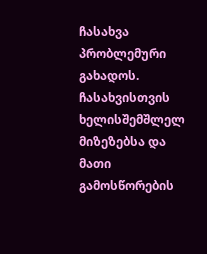ჩასახვა პრობლემური გახადოს. ჩასახვისთვის ხელისშემშლელ მიზეზებსა და მათი გამოსწორების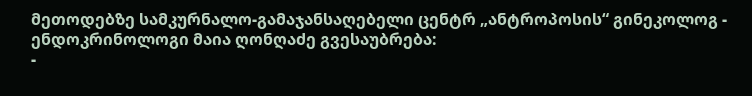მეთოდებზე სამკურნალო-გამაჯანსაღებელი ცენტრ „ანტროპოსის“ გინეკოლოგ - ენდოკრინოლოგი მაია ღონღაძე გვესაუბრება:
-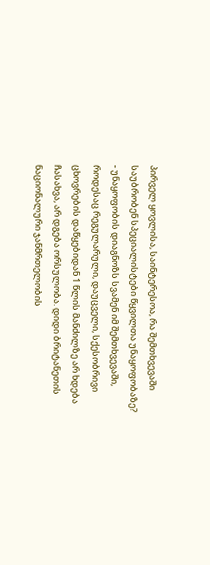პირველ ყოვლისა, საინტერესოა, რა შემთხვევაში საუბრობენ სპეციალისტები წყვილთა უნაყოფობაზე?
- უნაყოფობის დიაგნოზს სვამენ იმ შემთხვევაში, როდესაც რეგულარული, დაუცველი, სქესობრივი ცხოვრების დაწყებიდან 1 წლის მანძილზე არ ხდება ჩასახვა, არ დგება ორსულობა. დიდი ბრიტანეთის ნაციონალური ჯანმრთელობის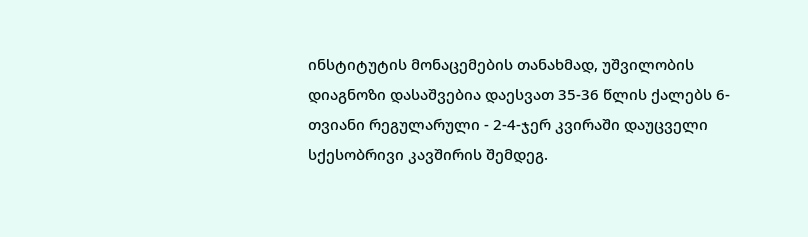ინსტიტუტის მონაცემების თანახმად, უშვილობის დიაგნოზი დასაშვებია დაესვათ 35-36 წლის ქალებს 6-თვიანი რეგულარული - 2-4-ჯერ კვირაში დაუცველი სქესობრივი კავშირის შემდეგ.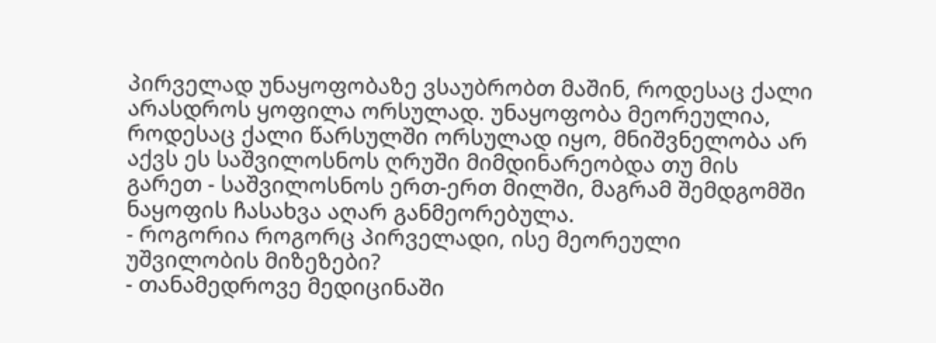პირველად უნაყოფობაზე ვსაუბრობთ მაშინ, როდესაც ქალი არასდროს ყოფილა ორსულად. უნაყოფობა მეორეულია, როდესაც ქალი წარსულში ორსულად იყო, მნიშვნელობა არ აქვს ეს საშვილოსნოს ღრუში მიმდინარეობდა თუ მის გარეთ - საშვილოსნოს ერთ-ერთ მილში, მაგრამ შემდგომში ნაყოფის ჩასახვა აღარ განმეორებულა.
- როგორია როგორც პირველადი, ისე მეორეული უშვილობის მიზეზები?
- თანამედროვე მედიცინაში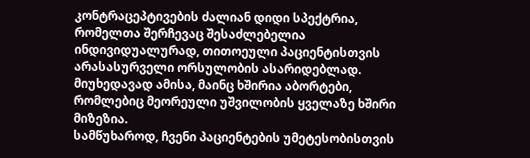კონტრაცეპტივების ძალიან დიდი სპექტრია, რომელთა შერჩევაც შესაძლებელია ინდივიდუალურად, თითოეული პაციენტისთვის არასასურველი ორსულობის ასარიდებლად. მიუხედავად ამისა, მაინც ხშირია აბორტები, რომლებიც მეორეული უშვილობის ყველაზე ხშირი მიზეზია.
სამწუხაროდ, ჩვენი პაციენტების უმეტესობისთვის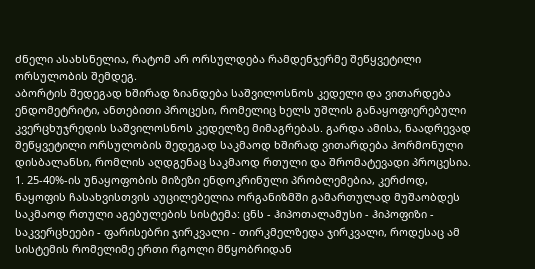ძნელი ასახსნელია, რატომ არ ორსულდება რამდენჯერმე შეწყვეტილი ორსულობის შემდეგ.
აბორტის შედეგად ხშირად ზიანდება საშვილოსნოს კედელი და ვითარდება ენდომეტრიტი, ანთებითი პროცესი, რომელიც ხელს უშლის განაყოფიერებული კვერცხუჯრედის საშვილოსნოს კედელზე მიმაგრებას. გარდა ამისა, ნაადრევად შეწყვეტილი ორსულობის შედეგად საკმაოდ ხშირად ვითარდება ჰორმონული დისბალანსი, რომლის აღდგენაც საკმაოდ რთული და შრომატევადი პროცესია.
1. 25-40%-ის უნაყოფობის მიზეზი ენდოკრინული პრობლემებია, კერძოდ, ნაყოფის ჩასახვისთვის აუცილებელია ორგანიზმში გამართულად მუშაობდეს საკმაოდ რთული აგებულების სისტემა: ცნს - ჰიპოთალამუსი - ჰიპოფიზი - საკვერცხეები - ფარისებრი ჯირკვალი - თირკმელზედა ჯირკვალი, როდესაც ამ სისტემის რომელიმე ერთი რგოლი მწყობრიდან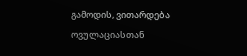გამოდის, ვითარდება ოვულაციასთან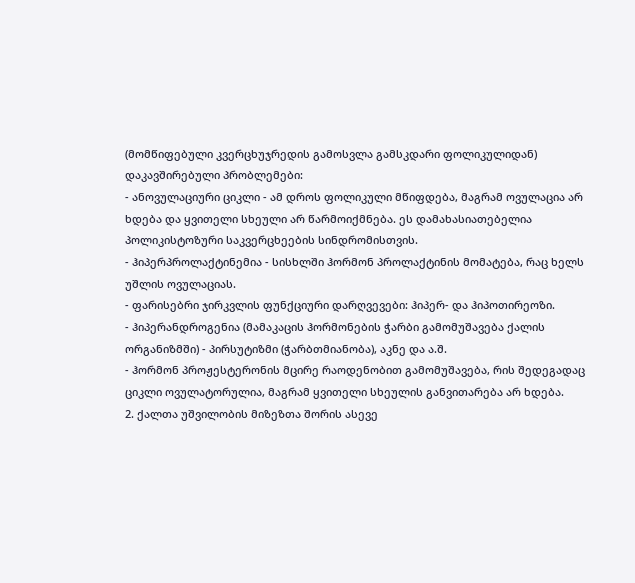(მომწიფებული კვერცხუჯრედის გამოსვლა გამსკდარი ფოლიკულიდან) დაკავშირებული პრობლემები:
- ანოვულაციური ციკლი - ამ დროს ფოლიკული მწიფდება, მაგრამ ოვულაცია არ ხდება და ყვითელი სხეული არ წარმოიქმნება. ეს დამახასიათებელია პოლიკისტოზური საკვერცხეების სინდრომისთვის.
- ჰიპერპროლაქტინემია - სისხლში ჰორმონ პროლაქტინის მომატება, რაც ხელს უშლის ოვულაციას.
- ფარისებრი ჯირკვლის ფუნქციური დარღვევები: ჰიპერ- და ჰიპოთირეოზი.
- ჰიპერანდროგენია (მამაკაცის ჰორმონების ჭარბი გამომუშავება ქალის ორგანიზმში) - პირსუტიზმი (ჭარბთმიანობა), აკნე და ა.შ.
- ჰორმონ პროჟესტერონის მცირე რაოდენობით გამომუშავება, რის შედეგადაც ციკლი ოვულატორულია, მაგრამ ყვითელი სხეულის განვითარება არ ხდება.
2. ქალთა უშვილობის მიზეზთა შორის ასევე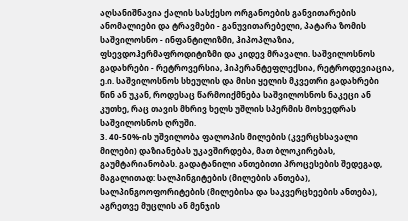აღსანიშნავია ქალის სასქესო ორგანოების განვითარების ანომალიები და ტრავმები - განუვითარებელი, პატარა ზომის საშვილოსნო - ინფანტილიზმი, ჰიპოპლაზია, ფსევდოჰერმაფროდიტიზმი და კიდევ მრავალი. საშვილოსნოს გადახრები - რეტროვერსია, ჰიპერანტეფლექსია, რეტროდევიაცია, ე.ი. საშვილოსნოს სხეულის და მისი ყელის მკვეთრი გადახრები წინ ან უკან, როდესაც წარმოიქმნება საშვილოსნოს ნაკეცი ან კუთხე, რაც თავის მხრივ ხელს უშლის სპერმის მოხვედრას საშვილოსნოს ღრუში.
3. 40-50%-ის უშვილობა ფალოპის მილების (კვერცხსავალი მილები) დაზიანებას უკავშირდება, მათ ბლოკირებას, გაუმტარიანობას. გადატანილი ანთებითი პროცესების შედეგად, მაგალითად: სალპინგიტების (მილების ანთება), სალპინგოოფორიტების (მილებისა და საკვერცხეების ანთება), აგრეთვე მუცლის ან მენჯის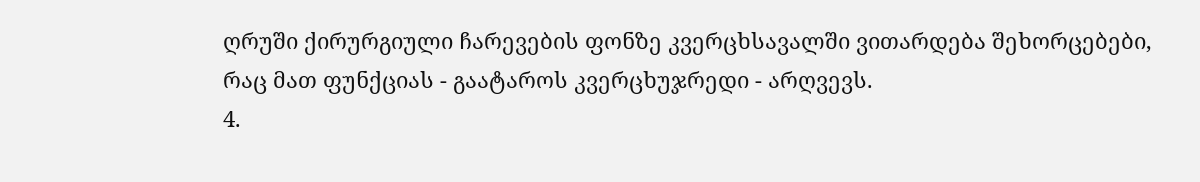ღრუში ქირურგიული ჩარევების ფონზე კვერცხსავალში ვითარდება შეხორცებები, რაც მათ ფუნქციას - გაატაროს კვერცხუჯრედი - არღვევს.
4.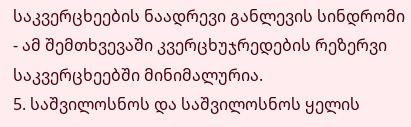საკვერცხეების ნაადრევი განლევის სინდრომი - ამ შემთხვევაში კვერცხუჯრედების რეზერვი საკვერცხეებში მინიმალურია.
5. საშვილოსნოს და საშვილოსნოს ყელის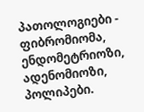პათოლოგიები - ფიბრომიომა, ენდომეტრიოზი, ადენომიოზი, პოლიპები.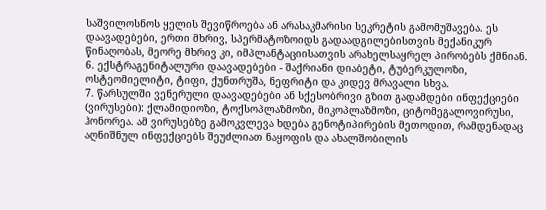საშვილოსნოს ყელის შევიწროება ან არასაკმარისი სეკრეტის გამომუშავება. ეს დაავადებები, ერთი მხრივ, სპერმატოზოიდს გადაადგილებისთვის მექანიკურ წინაღობას, მეორე მხრივ კი, იმპლანტაციისათვის არახელსაყრელ პირობებს ქმნიან.
6. ექსტრაგენიტალური დაავადებები - შაქრიანი დიაბეტი, ტუბერკულოზი, ოსტეომიელიტი, ტიფი, ქუნთრუშა, ნეფრიტი და კიდევ მრავალი სხვა.
7. წარსულში ვენერული დაავადებები ან სქესობრივი გზით გადამდები ინფექციები (ვირუსები): ქლამიდიოზი, ტოქსოპლაზმოზი, მიკოპლაზმოზი, ციტომეგალოვირუსი, ჰონორეა. ამ ვირუსებზე გამოკვლევა ხდება გენოტიპირების მეთოდით, რამდენადაც აღნიშნულ ინფექციებს შეუძლიათ ნაყოფის და ახალშობილის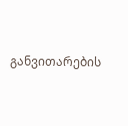განვითარების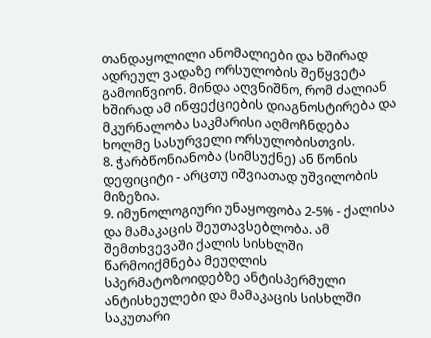თანდაყოლილი ანომალიები და ხშირად ადრეულ ვადაზე ორსულობის შეწყვეტა გამოიწვიონ. მინდა აღვნიშნო, რომ ძალიან ხშირად ამ ინფექციების დიაგნოსტირება და მკურნალობა საკმარისი აღმოჩნდება ხოლმე სასურველი ორსულობისთვის.
8. ჭარბწონიანობა (სიმსუქნე) ან წონის დეფიციტი - არცთუ იშვიათად უშვილობის მიზეზია.
9. იმუნოლოგიური უნაყოფობა 2-5% - ქალისა და მამაკაცის შეუთავსებლობა. ამ შემთხვევაში ქალის სისხლში წარმოიქმნება მეუღლის სპერმატოზოიდებზე ანტისპერმული ანტისხეულები და მამაკაცის სისხლში საკუთარი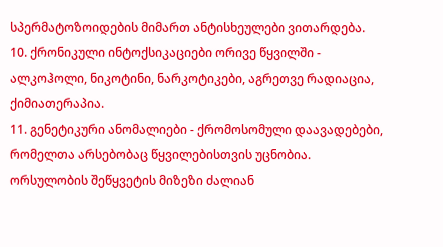სპერმატოზოიდების მიმართ ანტისხეულები ვითარდება.
10. ქრონიკული ინტოქსიკაციები ორივე წყვილში - ალკოჰოლი, ნიკოტინი, ნარკოტიკები, აგრეთვე რადიაცია, ქიმიათერაპია.
11. გენეტიკური ანომალიები - ქრომოსომული დაავადებები, რომელთა არსებობაც წყვილებისთვის უცნობია. ორსულობის შეწყვეტის მიზეზი ძალიან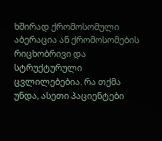ხშირად ქრომოსომული აბერაცია ან ქრომოსომების რიცხობრივი და სტრუქტურული ცვლილებებია. რა თქმა უნდა, ასეთი პაციენტები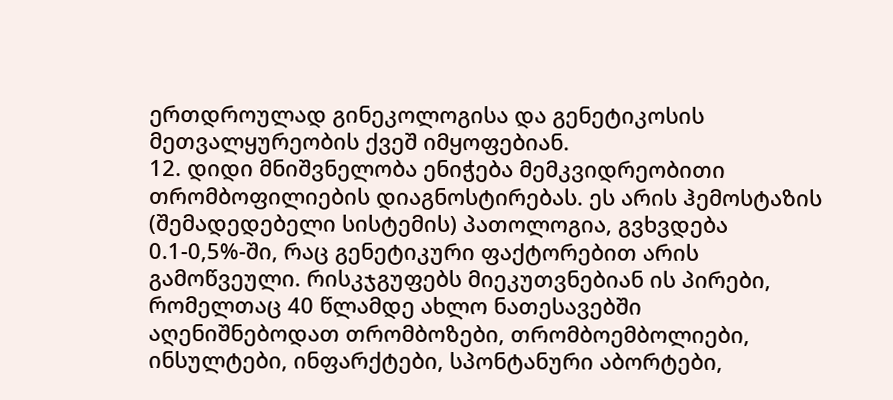ერთდროულად გინეკოლოგისა და გენეტიკოსის მეთვალყურეობის ქვეშ იმყოფებიან.
12. დიდი მნიშვნელობა ენიჭება მემკვიდრეობითი თრომბოფილიების დიაგნოსტირებას. ეს არის ჰემოსტაზის (შემადედებელი სისტემის) პათოლოგია, გვხვდება 0.1-0,5%-ში, რაც გენეტიკური ფაქტორებით არის გამოწვეული. რისკჯგუფებს მიეკუთვნებიან ის პირები, რომელთაც 40 წლამდე ახლო ნათესავებში აღენიშნებოდათ თრომბოზები, თრომბოემბოლიები, ინსულტები, ინფარქტები, სპონტანური აბორტები,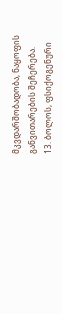მკვდარშობადობა, ნაყოფის განვითარების შეჩერება.
13. ბოლოს, ფსიქოგენური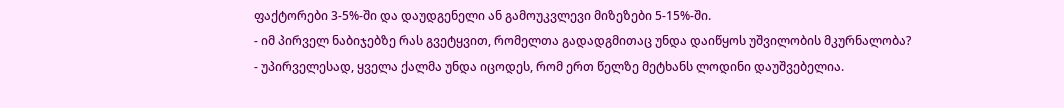ფაქტორები 3-5%-ში და დაუდგენელი ან გამოუკვლევი მიზეზები 5-15%-ში.
- იმ პირველ ნაბიჯებზე რას გვეტყვით, რომელთა გადადგმითაც უნდა დაიწყოს უშვილობის მკურნალობა?
- უპირველესად, ყველა ქალმა უნდა იცოდეს, რომ ერთ წელზე მეტხანს ლოდინი დაუშვებელია.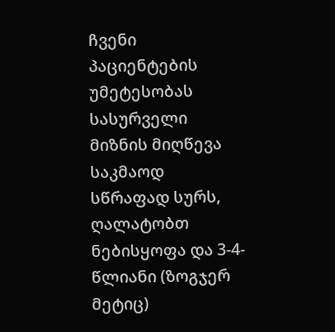ჩვენი პაციენტების უმეტესობას სასურველი მიზნის მიღწევა საკმაოდ სწრაფად სურს, ღალატობთ ნებისყოფა და 3-4-წლიანი (ზოგჯერ მეტიც)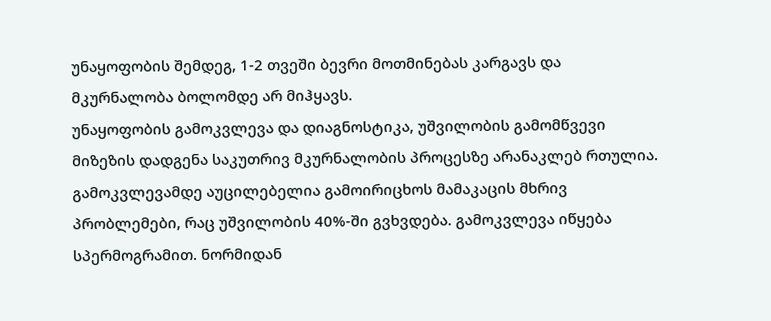უნაყოფობის შემდეგ, 1-2 თვეში ბევრი მოთმინებას კარგავს და მკურნალობა ბოლომდე არ მიჰყავს.
უნაყოფობის გამოკვლევა და დიაგნოსტიკა, უშვილობის გამომწვევი მიზეზის დადგენა საკუთრივ მკურნალობის პროცესზე არანაკლებ რთულია.
გამოკვლევამდე აუცილებელია გამოირიცხოს მამაკაცის მხრივ პრობლემები, რაც უშვილობის 40%-ში გვხვდება. გამოკვლევა იწყება სპერმოგრამით. ნორმიდან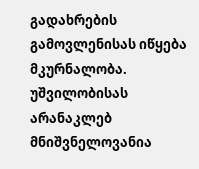გადახრების გამოვლენისას იწყება მკურნალობა. უშვილობისას არანაკლებ მნიშვნელოვანია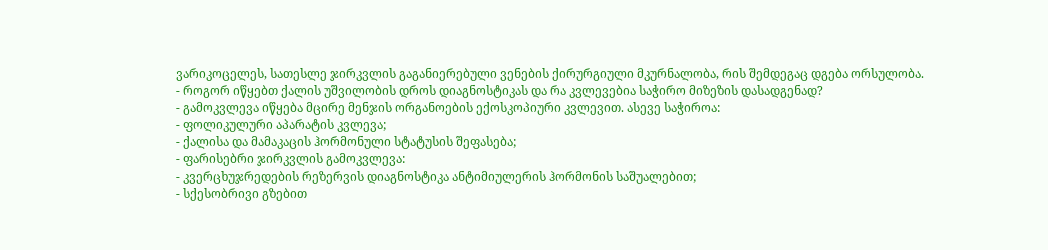ვარიკოცელეს, სათესლე ჯირკვლის გაგანიერებული ვენების ქირურგიული მკურნალობა, რის შემდეგაც დგება ორსულობა.
- როგორ იწყებთ ქალის უშვილობის დროს დიაგნოსტიკას და რა კვლევებია საჭირო მიზეზის დასადგენად?
- გამოკვლევა იწყება მცირე მენჯის ორგანოების ექოსკოპიური კვლევით. ასევე საჭიროა:
- ფოლიკულური აპარატის კვლევა;
- ქალისა და მამაკაცის ჰორმონული სტატუსის შეფასება;
- ფარისებრი ჯირკვლის გამოკვლევა:
- კვერცხუჯრედების რეზერვის დიაგნოსტიკა ანტიმიულერის ჰორმონის საშუალებით;
- სქესობრივი გზებით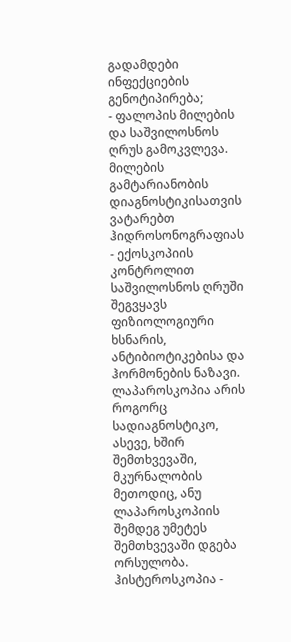გადამდები ინფექციების გენოტიპირება;
- ფალოპის მილების და საშვილოსნოს ღრუს გამოკვლევა. მილების გამტარიანობის დიაგნოსტიკისათვის ვატარებთ ჰიდროსონოგრაფიას - ექოსკოპიის კონტროლით საშვილოსნოს ღრუში შეგვყავს ფიზიოლოგიური ხსნარის, ანტიბიოტიკებისა და ჰორმონების ნაზავი.
ლაპაროსკოპია არის როგორც სადიაგნოსტიკო, ასევე, ხშირ შემთხვევაში, მკურნალობის მეთოდიც, ანუ ლაპაროსკოპიის შემდეგ უმეტეს შემთხვევაში დგება ორსულობა.
ჰისტეროსკოპია -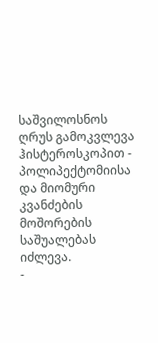საშვილოსნოს ღრუს გამოკვლევა ჰისტეროსკოპით - პოლიპექტომიისა და მიომური კვანძების მოშორების საშუალებას იძლევა.
-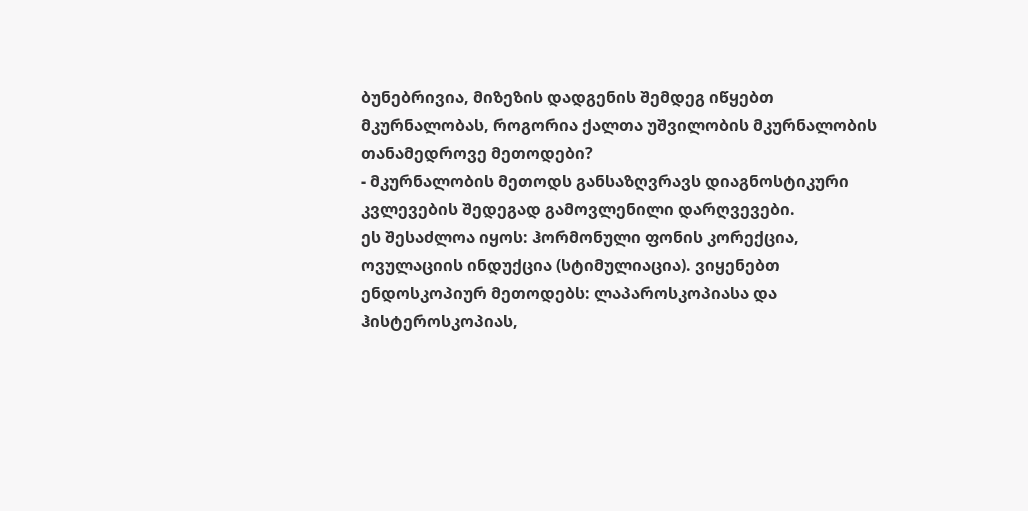ბუნებრივია, მიზეზის დადგენის შემდეგ იწყებთ მკურნალობას, როგორია ქალთა უშვილობის მკურნალობის თანამედროვე მეთოდები?
- მკურნალობის მეთოდს განსაზღვრავს დიაგნოსტიკური კვლევების შედეგად გამოვლენილი დარღვევები.
ეს შესაძლოა იყოს: ჰორმონული ფონის კორექცია, ოვულაციის ინდუქცია (სტიმულიაცია). ვიყენებთ ენდოსკოპიურ მეთოდებს: ლაპაროსკოპიასა და ჰისტეროსკოპიას,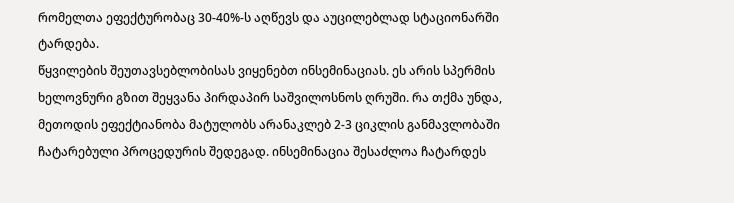რომელთა ეფექტურობაც 30-40%-ს აღწევს და აუცილებლად სტაციონარში ტარდება.
წყვილების შეუთავსებლობისას ვიყენებთ ინსემინაციას. ეს არის სპერმის ხელოვნური გზით შეყვანა პირდაპირ საშვილოსნოს ღრუში. რა თქმა უნდა, მეთოდის ეფექტიანობა მატულობს არანაკლებ 2-3 ციკლის განმავლობაში ჩატარებული პროცედურის შედეგად. ინსემინაცია შესაძლოა ჩატარდეს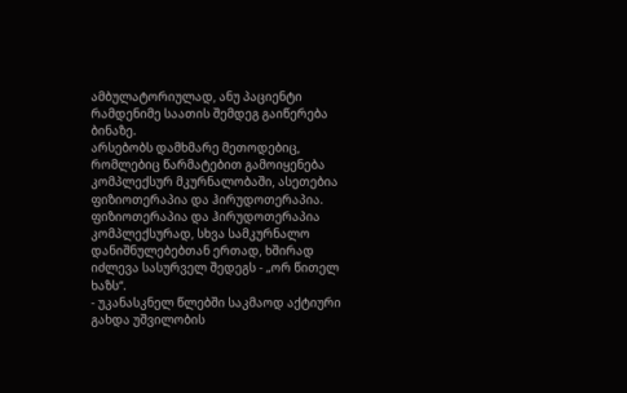ამბულატორიულად, ანუ პაციენტი რამდენიმე საათის შემდეგ გაიწერება ბინაზე.
არსებობს დამხმარე მეთოდებიც, რომლებიც წარმატებით გამოიყენება კომპლექსურ მკურნალობაში, ასეთებია ფიზიოთერაპია და ჰირუდოთერაპია.
ფიზიოთერაპია და ჰირუდოთერაპია კომპლექსურად, სხვა სამკურნალო დანიშნულებებთან ერთად, ხშირად იძლევა სასურველ შედეგს - „ორ წითელ ხაზს“.
- უკანასკნელ წლებში საკმაოდ აქტიური გახდა უშვილობის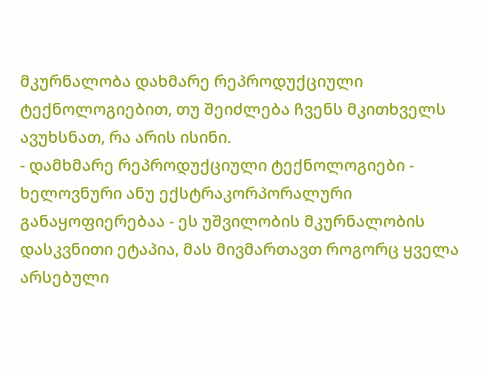მკურნალობა დახმარე რეპროდუქციული ტექნოლოგიებით, თუ შეიძლება ჩვენს მკითხველს ავუხსნათ, რა არის ისინი.
- დამხმარე რეპროდუქციული ტექნოლოგიები - ხელოვნური ანუ ექსტრაკორპორალური განაყოფიერებაა - ეს უშვილობის მკურნალობის დასკვნითი ეტაპია, მას მივმართავთ როგორც ყველა არსებული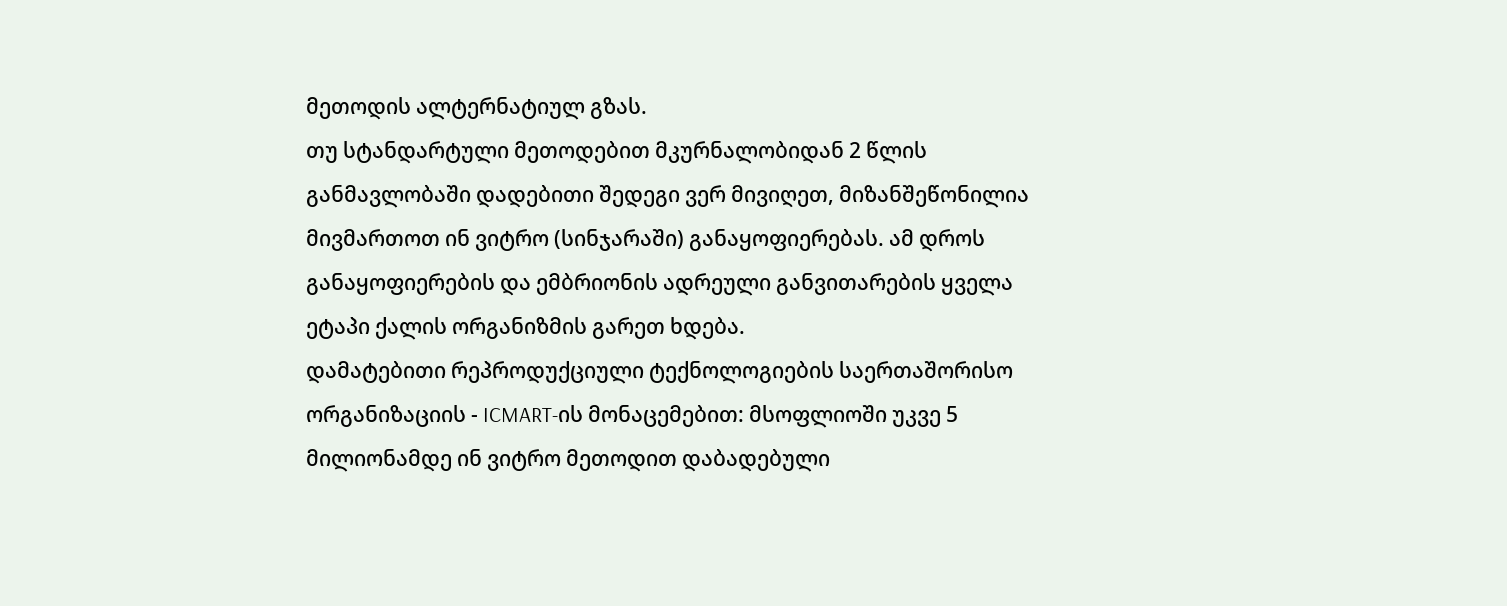მეთოდის ალტერნატიულ გზას.
თუ სტანდარტული მეთოდებით მკურნალობიდან 2 წლის განმავლობაში დადებითი შედეგი ვერ მივიღეთ, მიზანშეწონილია მივმართოთ ინ ვიტრო (სინჯარაში) განაყოფიერებას. ამ დროს განაყოფიერების და ემბრიონის ადრეული განვითარების ყველა ეტაპი ქალის ორგანიზმის გარეთ ხდება.
დამატებითი რეპროდუქციული ტექნოლოგიების საერთაშორისო ორგანიზაციის - ICMART-ის მონაცემებით: მსოფლიოში უკვე 5 მილიონამდე ინ ვიტრო მეთოდით დაბადებული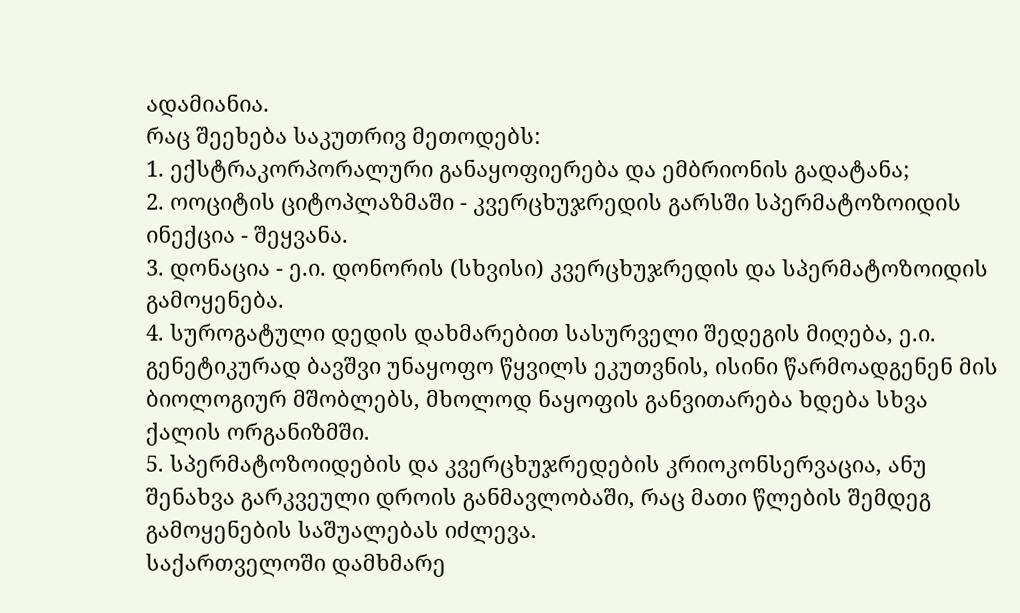ადამიანია.
რაც შეეხება საკუთრივ მეთოდებს:
1. ექსტრაკორპორალური განაყოფიერება და ემბრიონის გადატანა;
2. ოოციტის ციტოპლაზმაში - კვერცხუჯრედის გარსში სპერმატოზოიდის ინექცია - შეყვანა.
3. დონაცია - ე.ი. დონორის (სხვისი) კვერცხუჯრედის და სპერმატოზოიდის გამოყენება.
4. სუროგატული დედის დახმარებით სასურველი შედეგის მიღება, ე.ი. გენეტიკურად ბავშვი უნაყოფო წყვილს ეკუთვნის, ისინი წარმოადგენენ მის ბიოლოგიურ მშობლებს, მხოლოდ ნაყოფის განვითარება ხდება სხვა ქალის ორგანიზმში.
5. სპერმატოზოიდების და კვერცხუჯრედების კრიოკონსერვაცია, ანუ შენახვა გარკვეული დროის განმავლობაში, რაც მათი წლების შემდეგ გამოყენების საშუალებას იძლევა.
საქართველოში დამხმარე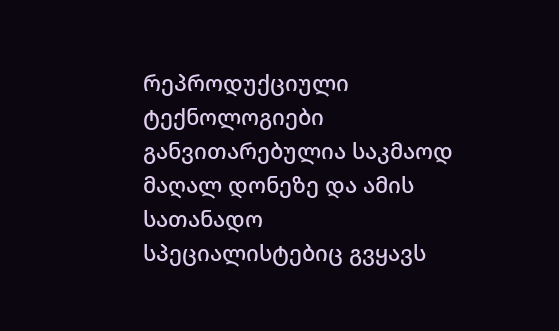რეპროდუქციული ტექნოლოგიები განვითარებულია საკმაოდ მაღალ დონეზე და ამის სათანადო სპეციალისტებიც გვყავს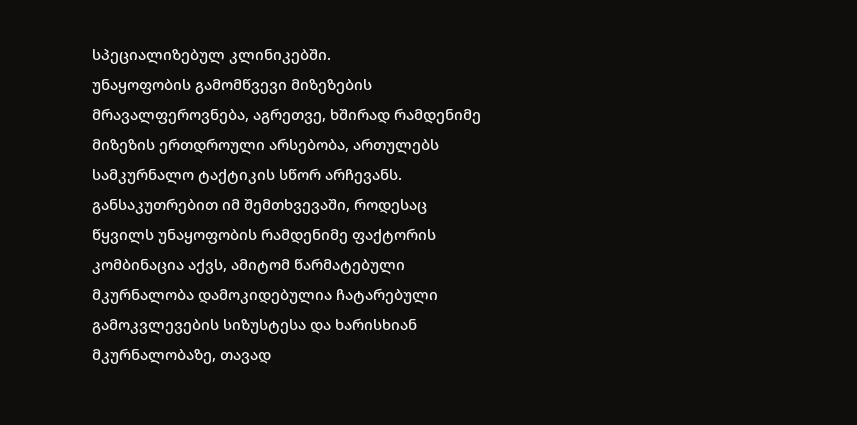სპეციალიზებულ კლინიკებში.
უნაყოფობის გამომწვევი მიზეზების მრავალფეროვნება, აგრეთვე, ხშირად რამდენიმე მიზეზის ერთდროული არსებობა, ართულებს სამკურნალო ტაქტიკის სწორ არჩევანს. განსაკუთრებით იმ შემთხვევაში, როდესაც წყვილს უნაყოფობის რამდენიმე ფაქტორის კომბინაცია აქვს, ამიტომ წარმატებული მკურნალობა დამოკიდებულია ჩატარებული გამოკვლევების სიზუსტესა და ხარისხიან მკურნალობაზე, თავად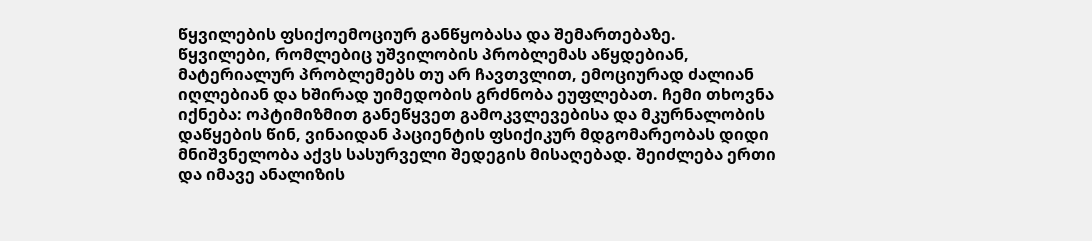წყვილების ფსიქოემოციურ განწყობასა და შემართებაზე.
წყვილები, რომლებიც უშვილობის პრობლემას აწყდებიან, მატერიალურ პრობლემებს თუ არ ჩავთვლით, ემოციურად ძალიან იღლებიან და ხშირად უიმედობის გრძნობა ეუფლებათ. ჩემი თხოვნა იქნება: ოპტიმიზმით განეწყვეთ გამოკვლევებისა და მკურნალობის დაწყების წინ, ვინაიდან პაციენტის ფსიქიკურ მდგომარეობას დიდი მნიშვნელობა აქვს სასურველი შედეგის მისაღებად. შეიძლება ერთი და იმავე ანალიზის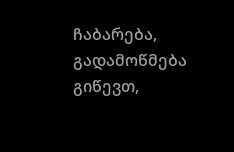ჩაბარება, გადამოწმება გიწევთ,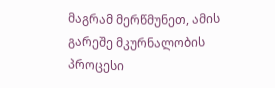მაგრამ მერწმუნეთ, ამის გარეშე მკურნალობის პროცესი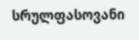სრულფასოვანი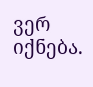ვერ იქნება.